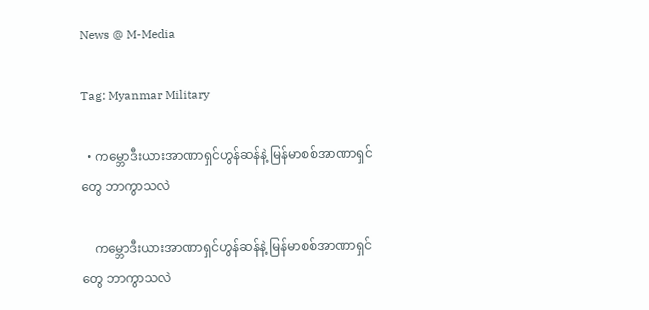News @ M-Media

Tag: Myanmar Military

  • ကမ္ဘောဒီးယားအာဏာရှင်ဟွန်ဆန်နဲ့ မြန်မာစစ်အာဏာရှင်တွေ ဘာကွာသလဲ

    ကမ္ဘောဒီးယားအာဏာရှင်ဟွန်ဆန်နဲ့ မြန်မာစစ်အာဏာရှင်တွေ ဘာကွာသလဲ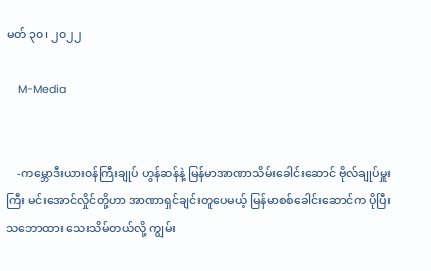မတ် ၃၀၊ ၂၀၂၂

    M-Media


    -ကမ္ဘောဒီးယား၀န်ကြီးချုပ် ဟွန်ဆန်နဲ့ မြန်မာအာဏာသိမ်းခေါင်းဆောင် ဗိုလ်ချုပ်မှူးကြီး မင်းအောင်လှိုင်တို့ဟာ အာဏာရှင်ချင်းတူပေမယ့် မြန်မာစစ်ခေါင်းဆောင်က ပိုပြီး သဘောထား သေးသိမ်တယ်လို့ ကျွမ်း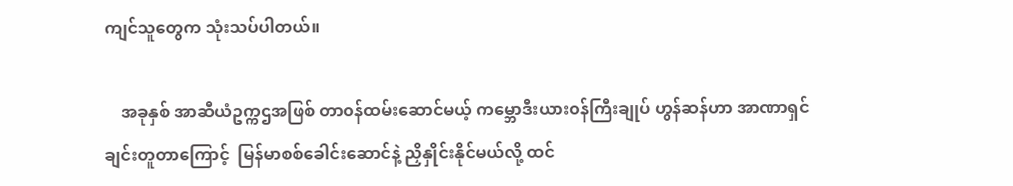ကျင်သူတွေက သုံးသပ်ပါတယ်။

    အခုနှစ် အာဆီယံဥက္ကဌအဖြစ် တာ၀န်ထမ်းဆောင်မယ့် ကမ္ဘောဒီးယား၀န်ကြီးချုပ် ဟွန်ဆန်ဟာ အာဏာရှင်ချင်းတူတာကြောင့်  မြန်မာစစ်ခေါင်းဆောင်နဲ့ ညှိနှိုင်းနိုင်မယ်လို့ ထင်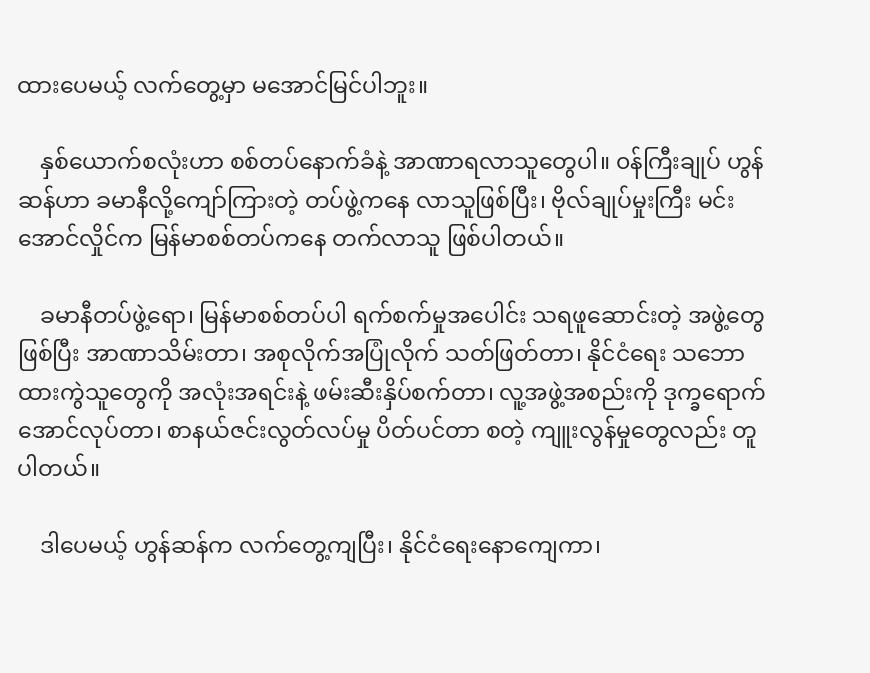ထားပေမယ့် လက်တွေ့မှာ မအောင်မြင်ပါဘူး။

    နှစ်ယောက်စလုံးဟာ စစ်တပ်နောက်ခံနဲ့ အာဏာရလာသူတွေပါ။ ၀န်ကြီးချုပ် ဟွန်ဆန်ဟာ ခမာနီလို့ကျော်ကြားတဲ့ တပ်ဖွဲ့ကနေ လာသူဖြစ်ပြီး၊ ဗိုလ်ချုပ်မှုးကြီး မင်းအောင်လှိုင်က မြန်မာစစ်တပ်ကနေ တက်လာသူ ဖြစ်ပါတယ်။

    ခမာနီတပ်ဖွဲ့ရော၊ မြန်မာစစ်တပ်ပါ ရက်စက်မှုအပေါင်း သရဖူဆောင်းတဲ့ အဖွဲ့တွေဖြစ်ပြီး အာဏာသိမ်းတာ၊ အစုလိုက်အပြုံလိုက် သတ်ဖြတ်တာ၊ နိုင်ငံရေး သဘောထားကွဲသူတွေကို အလုံးအရင်းနဲ့ ဖမ်းဆီးနှိပ်စက်တာ၊ လူ့အဖွဲ့အစည်းကို ဒုက္ခရောက်အောင်လုပ်တာ၊ စာနယ်ဇင်းလွတ်လပ်မှု ပိတ်ပင်တာ စတဲ့ ကျူးလွန်မှုတွေလည်း တူပါတယ်။

    ဒါပေမယ့် ဟွန်ဆန်က လက်တွေ့ကျပြီး၊ နိုင်ငံရေးနောကျေကာ၊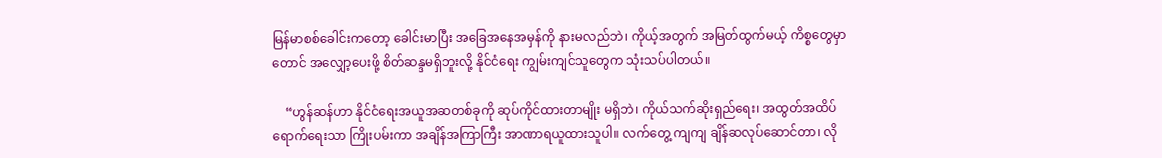မြန်မာစစ်ခေါင်းကတော့ ခေါင်းမာပြီး အခြေအနေအမှန်ကို နားမလည်ဘဲ၊ ကိုယ့်အတွက် အမြတ်ထွက်မယ့် ကိစ္စတွေမှာတောင် အလျှော့ပေးဖို့ စိတ်ဆန္ဒမရှိဘူးလို့ နိုင်ငံရေး ကျွမ်းကျင်သူတွေက သုံးသပ်ပါတယ်။

    “ဟွန်ဆန်ဟာ နိုင်ငံရေးအယူအဆတစ်ခုကို ဆုပ်ကိုင်ထားတာမျိုး မရှိဘဲ၊ ကိုယ်သက်ဆိုးရှည်ရေး၊ အထွတ်အထိပ်ရောက်ရေးသာ ကြိုးပမ်းကာ အချိန်အကြာကြီး အာဏာရယူထားသူပါ။ လက်တွေ့ ကျကျ ချိန်ဆလုပ်ဆောင်တာ၊ လို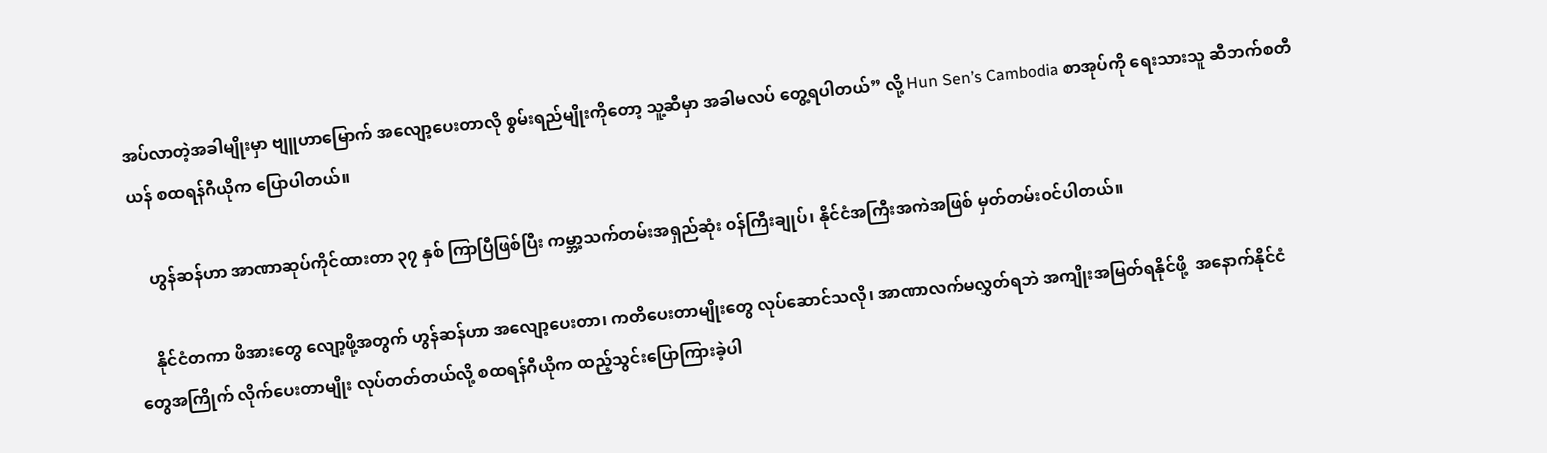အပ်လာတဲ့အခါမျိုးမှာ ဗျူဟာမြောက် အလျော့ပေးတာလို စွမ်းရည်မျိုးကိုတော့ သူ့ဆီမှာ အခါမလပ် တွေ့ရပါတယ်” လို့ Hun Sen’s Cambodia စာအုပ်ကို ရေးသားသူ ဆီဘက်စတီယန် စထရန်ဂီယိုက ပြောပါတယ်။

    ဟွန်ဆန်ဟာ အာဏာဆုပ်ကိုင်ထားတာ ၃၇ နှစ် ကြာပြီဖြစ်ပြီး ကမ္ဘာ့သက်တမ်းအရှည်ဆုံး ၀န်ကြီးချုပ်၊ နိုင်ငံအကြီးအကဲအဖြစ် မှတ်တမ်း၀င်ပါတယ်။

    နိုင်ငံတကာ ဖိအားတွေ လျော့ဖို့အတွက် ဟွန်ဆန်ဟာ အလျော့ပေးတာ၊ ကတိပေးတာမျိုးတွေ လုပ်ဆောင်သလို၊ အာဏာလက်မလွှတ်ရဘဲ အကျိုးအမြတ်ရနိုင်ဖို့  အနောက်နိုင်ငံတွေအကြိုက် လိုက်ပေးတာမျိုး လုပ်တတ်တယ်လို့ စထရန်ဂီယိုက ထည့်သွင်းပြောကြားခဲ့ပါ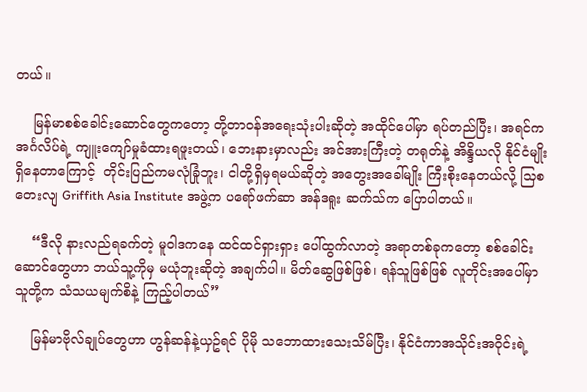တယ်။

    မြန်မာစစ်ခေါင်းဆောင်တွေကတော့ တို့တာ၀န်အရေးသုံးပါးဆိုတဲ့ အထိုင်ပေါ်မှာ ရပ်တည်ပြီး၊ အရင်က အင်္ဂလိပ်ရဲ့ ကျူးကျော်မှုခံထားရဖူးတယ်၊ ဘေးနားမှာလည်း အင်အားကြီးတဲ့ တရုတ်နဲ့ အိန္ဒိယလို နိုင်ငံမျိုး ရှိနေတာကြောင့်  တိုင်းပြည်ကမလုံခြုံဘူး၊ ငါတို့ရှိမှရမယ်ဆိုတဲ့ အတွေးအခေါ်မျိုး ကြီးစိုးနေတယ်လို့ သြစတေးလျ Griffith Asia Institute အဖွဲ့က ပရော်ဖက်ဆာ အန်ဒရူး ဆက်သ်က ပြောပါတယ်။

    “ဒီလို နားလည်ရခက်တဲ့ မူ၀ါဒကနေ ထင်ထင်ရှားရှား ပေါ်ထွက်လာတဲ့ အရာတစ်ခုကတော့ စစ်ခေါင်းဆောင်တွေဟာ ဘယ်သူ့ကိုမှ မယုံဘူးဆိုတဲ့ အချက်ပါ။ မိတ်ဆွေဖြစ်ဖြစ်၊ ရန်သူဖြစ်ဖြစ် လူတိုင်းအပေါ်မှာ သူတို့က သံသယမျက်စိနဲ့ ကြည့်ပါတယ်”

    မြန်မာဗိုလ်ချုပ်တွေဟာ ဟွန်ဆန်နဲ့ယှဥ်ရင် ပိုမို သဘောထားသေးသိမ်ပြီး၊ နိုင်ငံကာအသိုင်းအ၀ိုင်းရဲ့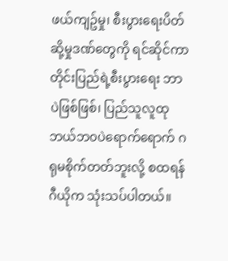ဖယ်ကျဥ်မှု၊ စီးပွားရေးပိတ်ဆို့မှုဒဏ်တွေကို ရင်ဆိုင်ကာ တိုင်းပြည်ရဲ့စီးပွားရေး ဘာပဲဖြစ်ဖြစ်၊ ပြည်သူလူထု ဘယ်ဘ၀ပဲရောက်ရောက် ဂရုမစိုက်တတ်ဘူးလို့ စထရန်ဂီယိုက သုံးသပ်ပါတယ်။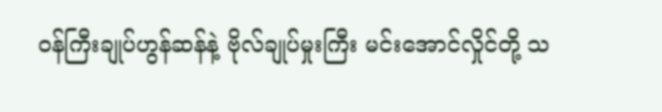၀န်ကြီးချုပ်ဟွန်ဆန်နဲ့ ဗိုလ်ချုပ်မှုးကြီး မင်းအောင်လှိုင်တို့ သ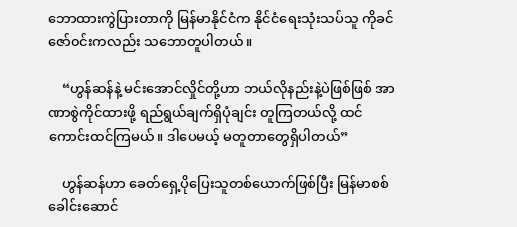ဘောထားကွဲပြားတာကို မြန်မာနိုင်ငံက နိုင်ငံရေးသုံးသပ်သူ ကိုခင်ဇော်၀င်းကလည်း သဘောတူပါတယ်။

    “ဟွန်ဆန်နဲ့ မင်းအောင်လှိုင်တို့ဟာ ဘယ်လိုနည်းနဲ့ပဲဖြစ်ဖြစ် အာဏာစွဲကိုင်ထားဖို့ ရည်ရွယ်ချက်ရှိပုံချင်း တူကြတယ်လို့ ထင်ကောင်းထင်ကြမယ်။ ဒါပေမယ့် မတူတာတွေရှိပါတယ်”

    ဟွန်ဆန်ဟာ ခေတ်ရှေ့ပိုပြေးသူတစ်ယောက်ဖြစ်ပြီး မြန်မာစစ်ခေါင်းဆောင်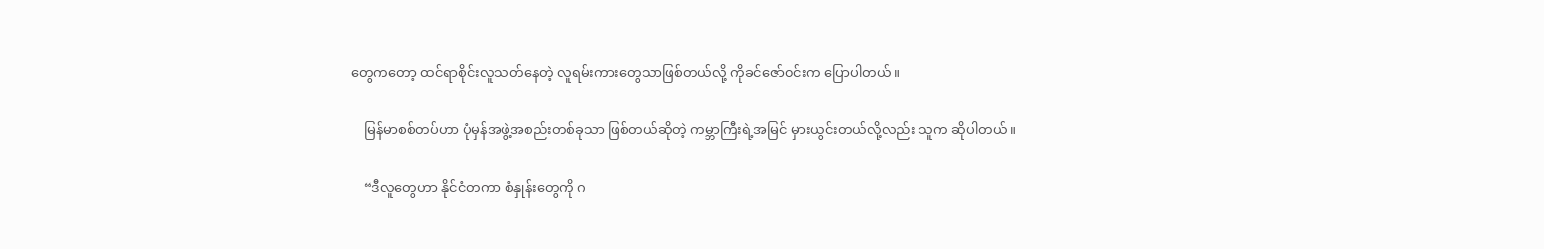တွေကတော့ ထင်ရာစိုင်းလူသတ်နေတဲ့ လူရမ်းကားတွေသာဖြစ်တယ်လို့ ကိုခင်ဇော်၀င်းက ပြောပါတယ်။

    မြန်မာစစ်တပ်ဟာ ပုံမှန်အဖွဲ့အစည်းတစ်ခုသာ ဖြစ်တယ်ဆိုတဲ့ ကမ္ဘာကြီးရဲ့အမြင် မှားယွင်းတယ်လို့လည်း သူက ဆိုပါတယ်။

    “ဒီလူတွေဟာ နိုင်ငံတကာ စံနှုန်းတွေကို ဂ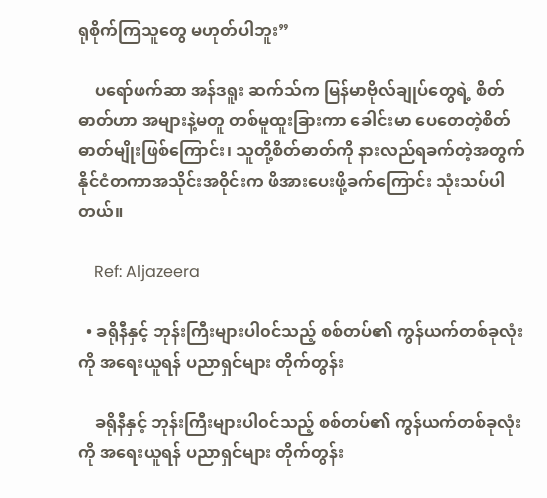ရုစိုက်ကြသူတွေ မဟုတ်ပါဘူး”

    ပရော်ဖက်ဆာ အန်ဒရူး ဆက်သ်က မြန်မာဗိုလ်ချုပ်တွေရဲ့ စိတ်ဓာတ်ဟာ အများနဲ့မတူ တစ်မူထူးခြားကာ ခေါင်းမာ ပေတေတဲ့စိတ်ဓာတ်မျိုးဖြစ်ကြောင်း၊ သူတို့စိတ်ဓာတ်ကို နားလည်ရခက်တဲ့အတွက် နိုင်ငံတကာအသိုင်းအ၀ိုင်းက ဖိအားပေးဖို့ခက်ကြောင်း သုံးသပ်ပါတယ်။

    Ref: Aljazeera

  • ခရိုနီနှင့် ဘုန်းကြီးများပါ၀င်သည့် စစ်တပ်၏ ကွန်ယက်တစ်ခုလုံးကို အရေးယူရန် ပညာရှင်များ တိုက်တွန်း

    ခရိုနီနှင့် ဘုန်းကြီးများပါ၀င်သည့် စစ်တပ်၏ ကွန်ယက်တစ်ခုလုံးကို အရေးယူရန် ပညာရှင်များ တိုက်တွန်း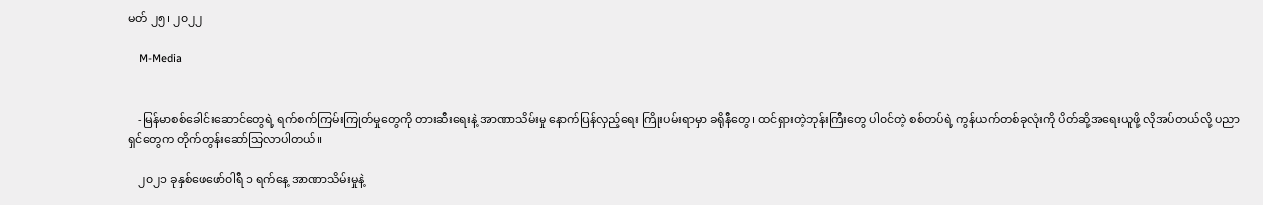မတ် ၂၅၊ ၂၀၂၂

    M-Media


    -မြန်မာစစ်ခေါင်းဆောင်တွေရဲ့ ရက်စက်ကြမ်းကြုတ်မှုတွေကို တားဆီးရေးနဲ့ အာဏာသိမ်းမှု နောက်ပြန်လှည့်ရေး ကြိုးပမ်းရာမှာ ခရိုနီတွေ၊ ထင်ရှားတဲ့ဘုန်းကြီးတွေ ပါ၀င်တဲ့ စစ်တပ်ရဲ့ ကွန်ယက်တစ်ခုလုံးကို ပိတ်ဆို့အရေးယူဖို့ လိုအပ်တယ်လို့ ပညာရှင်တွေက တိုက်တွန်းဆော်သြလာပါတယ်။

    ၂၀၂၁ ခုနှစ်ဖေဖော်၀ါရီ ၁ ရက်နေ့ အာဏာသိမ်းမှုနဲ့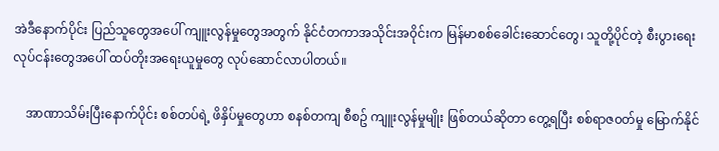အဲဒီနောက်ပိုင်း ပြည်သူတွေအပေါ် ကျူးလွန်မှုတွေအတွက် နိုင်ငံတကာအသိုင်းအ၀ိုင်းက မြန်မာစစ်ခေါင်းဆောင်တွေ၊ သူတို့ပိုင်တဲ့ စီးပွားရေးလုပ်ငန်းတွေအပေါ် ထပ်တိုးအရေးယူမှုတွေ လုပ်ဆောင်လာပါတယ်။

    အာဏာသိမ်းပြီးနောက်ပိုင်း စစ်တပ်ရဲ့ ဖိနှိပ်မှုတွေဟာ စနစ်တကျ စီစဥ် ကျူးလွန်မှုမျိုး ဖြစ်တယ်ဆိုတာ တွေ့ရပြီး စစ်ရာဇ၀တ်မှု မြောက်နိုင်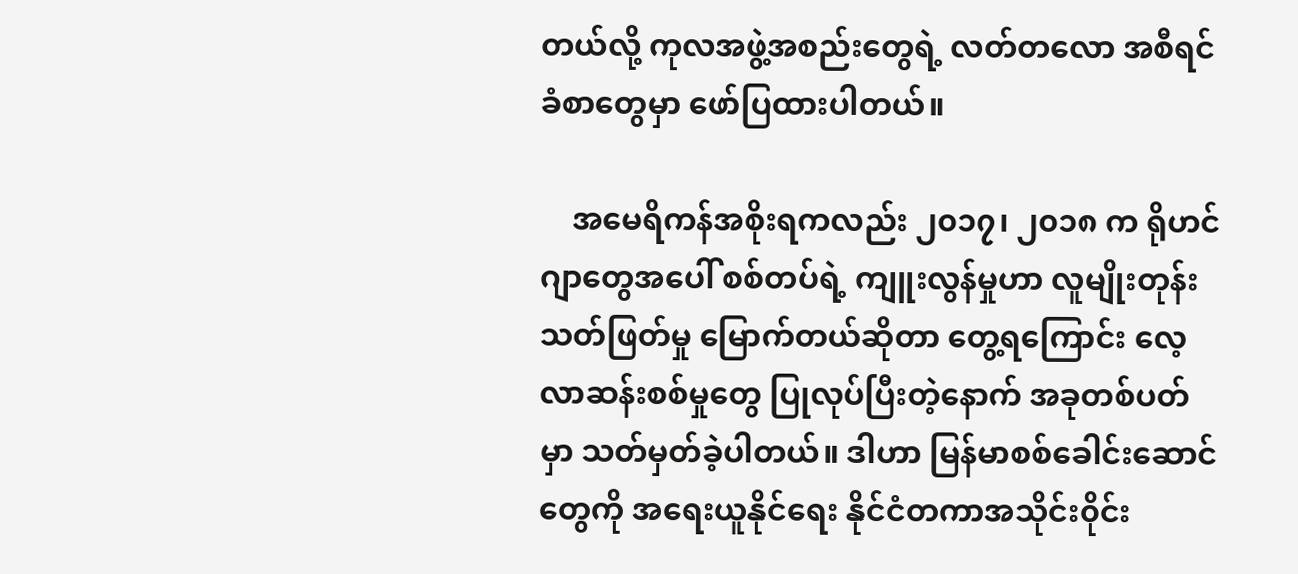တယ်လို့ ကုလအဖွဲ့အစည်းတွေရဲ့ လတ်တလော အစီရင်ခံစာတွေမှာ ဖော်ပြထားပါတယ်။

    အမေရိကန်အစိုးရကလည်း ၂၀၁၇၊ ၂၀၁၈ က ရိုဟင်ဂျာတွေအပေါ် စစ်တပ်ရဲ့ ကျူးလွန်မှုဟာ လူမျိုးတုန်းသတ်ဖြတ်မှု မြောက်တယ်ဆိုတာ တွေ့ရကြောင်း လေ့လာဆန်းစစ်မှုတွေ ပြုလုပ်ပြီးတဲ့နောက် အခုတစ်ပတ်မှာ သတ်မှတ်ခဲ့ပါတယ်။ ဒါဟာ မြန်မာစစ်ခေါင်းဆောင်တွေကို အရေးယူနိုင်ရေး နိုင်ငံတကာအသိုင်း၀ိုင်း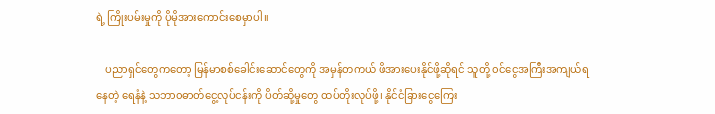ရဲ့ ကြိုးပမ်းမှုကို ပိုမိုအားကောင်းစေမှာပါ။

    ပညာရှင်တွေကတော့ မြန်မာစစ်ခေါင်းဆောင်တွေကို အမှန်တကယ် ဖိအားပေးနိုင်ဖို့ဆိုရင် သူတို့ ၀င်ငွေအကြီးအကျယ်ရနေတဲ့ ရေနံနဲ့ သဘာ၀ဓာတ်ငွေ့လုပ်ငန်းကို ပိတ်ဆို့မှုတွေ ထပ်တိုးလုပ်ဖို့၊ နိုင်ငံခြားငွေကြေး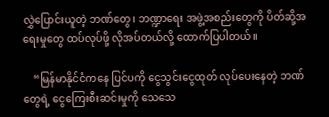လွှဲပြောင်းယူတဲ့ ဘဏ်တွေ၊ ဘဏ္ဍာရေး အဖွဲ့အစည်းတွေကို ပိတ်ဆို့အရေးမှုတွေ ထပ်လုပ်ဖို့ လိုအပ်တယ်လို့ ထောက်ပြပါတယ်။

    “မြန်မာနိုင်ငံကနေ ပြင်ပကို ငွေသွင်းငွေထုတ် လုပ်ပေးနေတဲ့ ဘဏ်တွေရဲ့ ငွေကြေးစီးဆင်းမှုကို သေသေ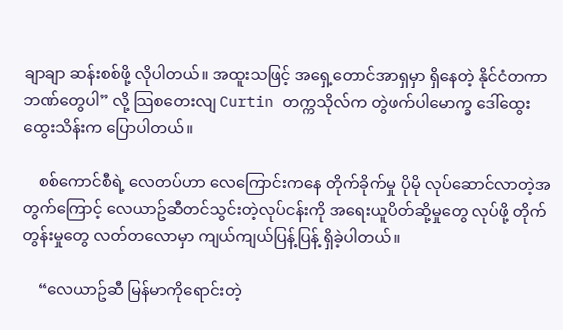ချာချာ ဆန်းစစ်ဖို့ လိုပါတယ်။ အထူးသဖြင့် အရှေ့တောင်အာရှမှာ ရှိနေတဲ့ နိုင်ငံတကာဘဏ်တွေပါ” လို့ သြစတေးလျ Curtin တက္ကသိုလ်က တွဲဖက်ပါမောက္ခ ဒေါ်ထွေးထွေးသိန်းက ပြောပါတယ်။

    စစ်ကောင်စီရဲ့ လေတပ်ဟာ လေကြောင်းကနေ တိုက်ခိုက်မှု ပိုမို လုပ်ဆောင်လာတဲ့အတွက်ကြောင့် လေယာဥ်ဆီတင်သွင်းတဲ့လုပ်ငန်းကို အရေးယူပိတ်ဆို့မှုတွေ လုပ်ဖို့ တိုက်တွန်းမှုတွေ လတ်တလောမှာ ကျယ်ကျယ်ပြန့်ပြန့် ရှိခဲ့ပါတယ်။

    “လေယာဥ်ဆီ မြန်မာကိုရောင်းတဲ့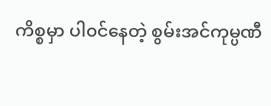ကိစ္စမှာ ပါ၀င်နေတဲ့ စွမ်းအင်ကုမ္ပဏီ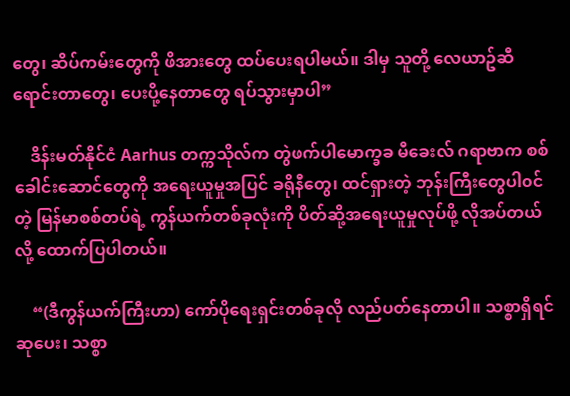တွေ၊ ဆိပ်ကမ်းတွေကို ဖိအားတွေ ထပ်ပေးရပါမယ်။ ဒါမှ သူတို့ လေယာဥ်ဆီရောင်းတာတွေ၊ ပေးပို့နေတာတွေ ရပ်သွားမှာပါ”

    ဒိန်းမတ်နိုင်ငံ Aarhus တက္ကသိုလ်က တွဲဖက်ပါမောက္ခခ မီခေးလ် ဂရာဗာက စစ်ခေါင်းဆောင်တွေကို အရေးယူမှုအပြင် ခရိုနီတွေ၊ ထင်ရှားတဲ့ ဘုန်းကြီးတွေပါ၀င်တဲ့ မြန်မာစစ်တပ်ရဲ့ ကွန်ယက်တစ်ခုလုံးကို ပိတ်ဆို့အရေးယူမှုလုပ်ဖို့ လိုအပ်တယ်လို့ ထောက်ပြပါတယ်။

    “(ဒီကွန်ယက်ကြီးဟာ) ကော်ပိုရေးရှင်းတစ်ခုလို လည်ပတ်နေတာပါ။ သစ္စာရှိရင် ဆုပေး၊ သစ္စာ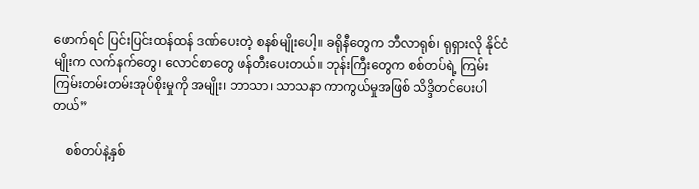ဖောက်ရင် ပြင်းပြင်းထန်ထန် ဒဏ်ပေးတဲ့ စနစ်မျိုးပေါ့။ ခရိုနီတွေက ဘီလာရုစ်၊ ရုရှားလို နိုင်ငံမျိုးက လက်နက်တွေ၊ လောင်စာတွေ ဖန်တီးပေးတယ်။ ဘုန်းကြီးတွေက စစ်တပ်ရဲ့ ကြမ်းကြမ်းတမ်းတမ်းအုပ်စိုးမှုကို အမျိုး၊ ဘာသာ၊ သာသနာ ကာကွယ်မှုအဖြစ် သိဒ္ဒိတင်ပေးပါတယ်”

    စစ်တပ်နဲ့နှစ်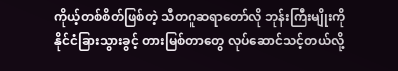ကိုယ့်တစ်စိတ်ဖြစ်တဲ့ သီတဂူဆရာတော်လို ဘုန်းကြီးမျိုးကို နိုင်ငံခြားသွားခွင့် တားမြစ်တာတွေ လုပ်ဆောင်သင့်တယ်လို့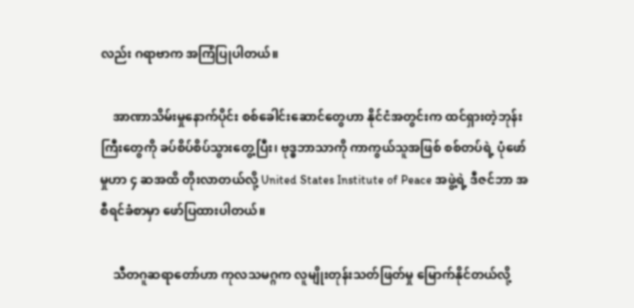လည်း ဂရာဗာက အကြံပြုပါတယ်။

    အာဏာသိမ်းမှုနောက်ပိုင်း စစ်ခေါင်းဆောင်တွေဟာ နိုင်ငံအတွင်းက ထင်ရှားတဲ့ဘုန်းကြီးတွေကို ခပ်စိပ်စိပ်သွားတွေ့ပြီး၊ ဗုဒ္ဓဘာသာကို ကာကွယ်သူအဖြစ် စစ်တပ်ရဲ့ ပုံဖော်မှုဟာ ၄ ဆအထိ တိုးလာတယ်လို့ United States Institute of Peace အဖွဲ့ရဲ့ ဒီဇင်ဘာ အစီရင်ခံစာမှာ ဖော်ပြထားပါတယ်။

    သီတဂူဆရာတော်ဟာ ကုလသမဂ္ဂက လူမျိုးတုန်းသတ်ဖြတ်မှု မြောက်နိုင်တယ်လို့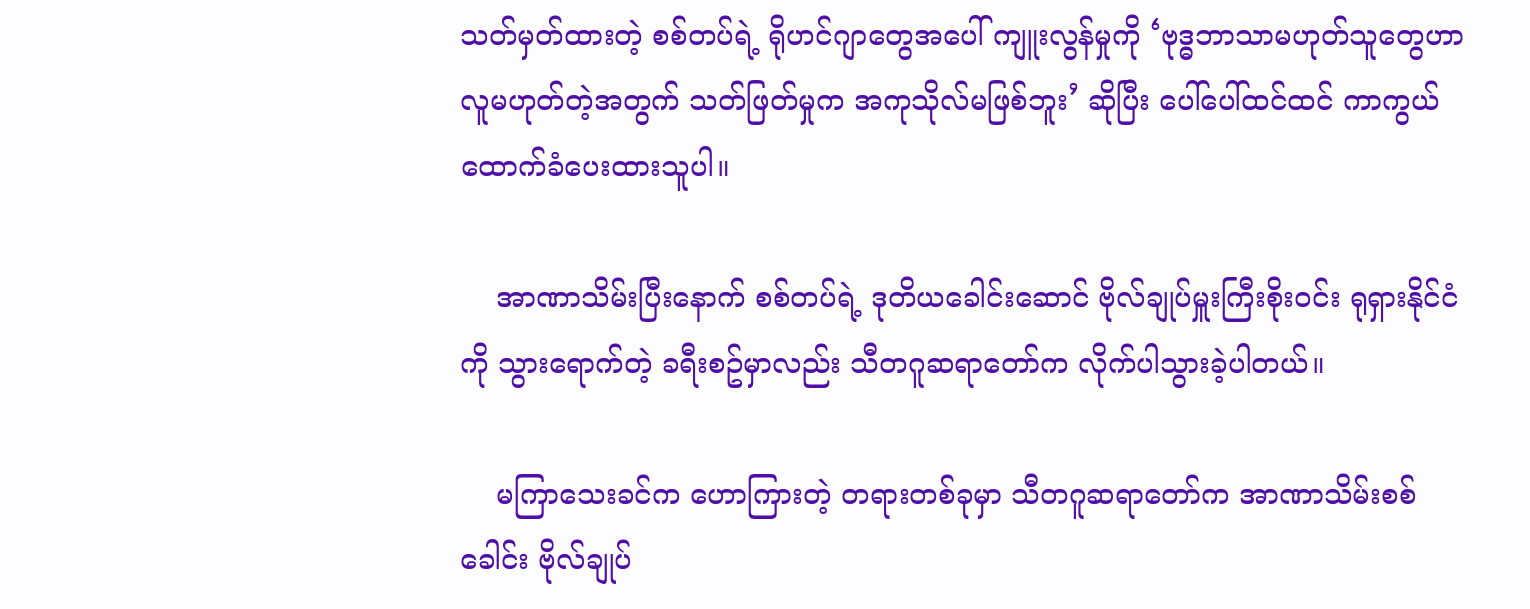သတ်မှတ်ထားတဲ့ စစ်တပ်ရဲ့ ရိုဟင်ဂျာတွေအပေါ် ကျူးလွန်မှုကို ‘ဗုဒ္ဓဘာသာမဟုတ်သူတွေဟာ လူမဟုတ်တဲ့အတွက် သတ်ဖြတ်မှုက အကုသိုလ်မဖြစ်ဘူး’ ဆိုပြီး ပေါ်ပေါ်ထင်ထင် ကာကွယ်ထောက်ခံပေးထားသူပါ။

    အာဏာသိမ်းပြီးနောက် စစ်တပ်ရဲ့ ဒုတိယခေါင်းဆောင် ဗိုလ်ချုပ်မှူးကြီးစိုး၀င်း ရုရှားနိုင်ငံကို သွားရောက်တဲ့ ခရီးစဥ်မှာလည်း သီတဂူဆရာတော်က လိုက်ပါသွားခဲ့ပါတယ်။

    မကြာသေးခင်က ဟောကြားတဲ့ တရားတစ်ခုမှာ သီတဂူဆရာတော်က အာဏာသိမ်းစစ်ခေါင်း ဗိုလ်ချုပ်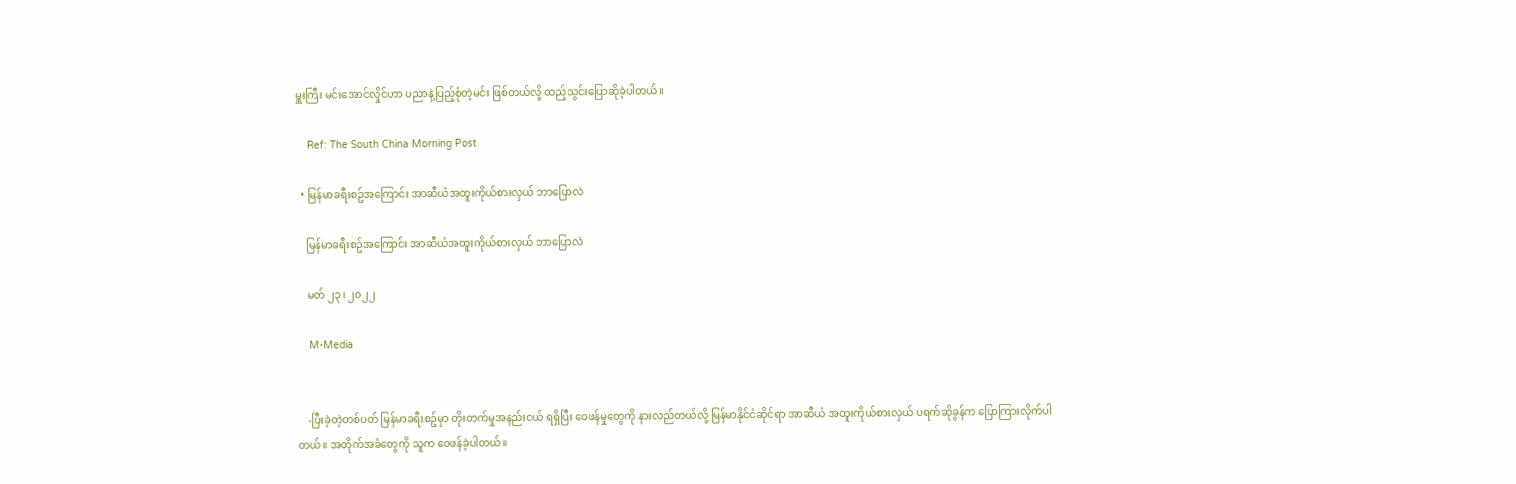မှူးကြီး မင်းအောင်လှိုင်ဟာ ပညာနဲ့ပြည့်စုံတဲ့မင်း ဖြစ်တယ်လို့ ထည့်သွင်းပြောဆိုခဲ့ပါတယ်။

    Ref: The South China Morning Post

  • မြန်မာခရီးစဥ်အကြောင်း အာဆီယံအထူးကိုယ်စားလှယ် ဘာပြောလဲ

    မြန်မာခရီးစဥ်အကြောင်း အာဆီယံအထူးကိုယ်စားလှယ် ဘာပြောလဲ

    မတ် ၂၃၊ ၂၀၂၂

    M-Media


    -ပြီးခဲ့တဲ့တစ်ပတ် မြန်မာခရီးစဥ်မှာ တိုးတက်မှုအနည်းငယ် ရရှိပြီး ၀ေဖန်မှုတွေကို နားလည်တယ်လို့ မြန်မာနိုင်ငံဆိုင်ရာ အာဆီယံ အထူးကိုယ်စားလှယ် ပရက်ဆိုခွန်က ပြောကြားလိုက်ပါတယ်။ အတိုက်အခံတွေကို သူက ၀ေဖန်ခဲ့ပါတယ်။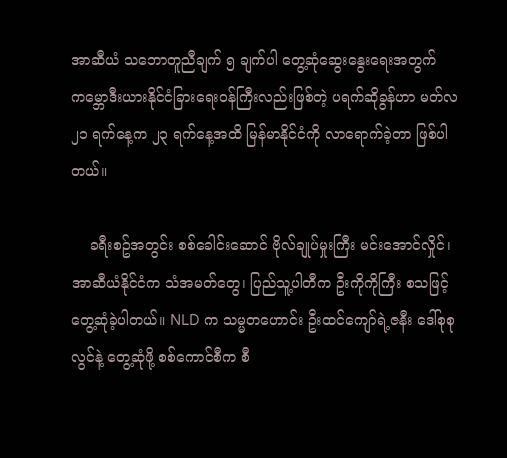အာဆီယံ သဘောတူညီချက် ၅ ချက်ပါ တွေ့ဆုံဆွေးနွေးရေးအတွက် ကမ္ဘောဒီးယားနိုင်ငံခြားရေး၀န်ကြီးလည်းဖြစ်တဲ့ ပရက်ဆိုခွန်ဟာ မတ်လ ၂၁ ရက်နေ့က ၂၃ ရက်နေ့အထိ မြန်မာနိုင်ငံကို လာရောက်ခဲ့တာ ဖြစ်ပါတယ်။

    ခရီးစဥ်အတွင်း စစ်ခေါင်းဆောင် ဗိုလ်ချုပ်မှုးကြီး မင်းအောင်လှိုင်၊ အာဆီယံနိုင်ငံက သံအမတ်တွေ၊ ပြည်သူ့ပါတီက ဦးကိုကိုကြီး စသဖြင့် တွေ့ဆုံခဲ့ပါတယ်။ NLD က သမ္မတဟောင်း ဦးထင်ကျော်ရဲ့ဇနီး ဒေါ်စုစုလွင်နဲ့ တွေ့ဆုံဖို့ စစ်ကောင်စီက စီ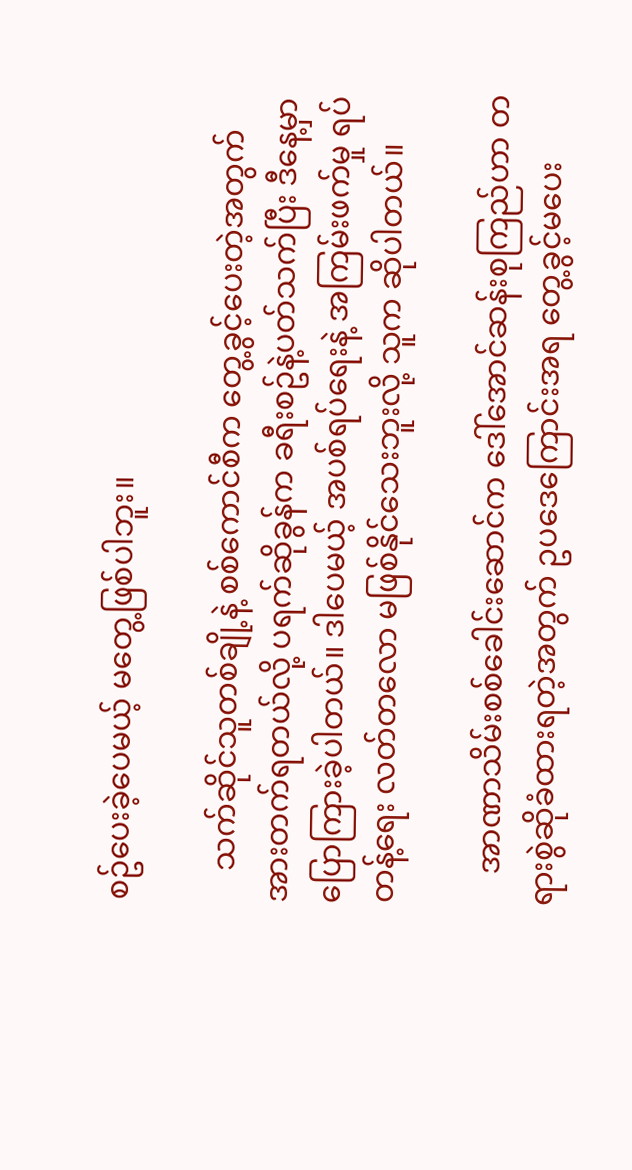စဥ်ပေးခဲ့ပေမယ့် မတွေ့ဖြစ်ပါဘူး။

    သက်ဆိုင်သူတစ်ချို့နဲ့ စစ်ကောင်စီက တွေ့ခွင့်ပေးတဲ့အတွက် အားတက်ရတယ်လို့ ပရက်ဆိုခွန်က ခရီးစဥ်နဲ့ပတ်သက်ပြီး ဒီနေ့မှာ ပြောကြားခဲ့ပါတယ်။ ဒါပေမယ့် အပစ်ရပ်ရေးနဲ့ အကြမ်းဖက်မှု ရပ်တန့်ရေး လတ်တလော မဖြစ်နိုင်သေးဘူးလို့ သူက ဆိုပါတယ်။

    အာဏာသိမ်းစစ်ခေါင်းဆောင်က ဒေါ်အောင်ဆန်းစုကြည်ဟာ တရားစွဲဆိုခံထားရတဲ့အတွက် ဥပဒေကြောင်းအရ တွေ့ခွင့်မပေး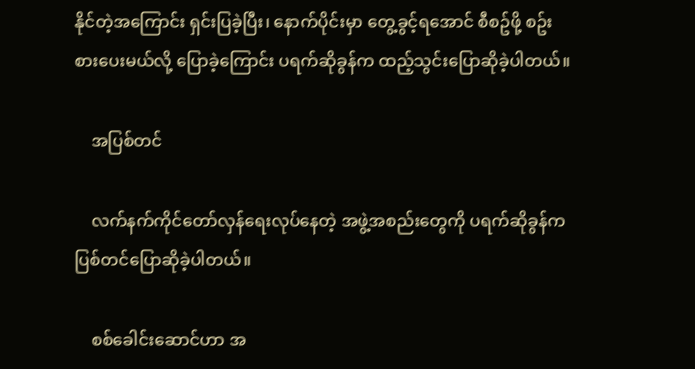နိုင်တဲ့အကြောင်း ရှင်းပြခဲ့ပြီး၊ နောက်ပိုင်းမှာ တွေ့ခွင့်ရအောင် စီစဥ်ဖို့ စဥ်းစားပေးမယ်လို့ ပြောခဲ့ကြောင်း ပရက်ဆိုခွန်က ထည့်သွင်းပြောဆိုခဲ့ပါတယ်။

    အပြစ်တင်

    လက်နက်ကိုင်တော်လှန်ရေးလုပ်နေတဲ့ အဖွဲ့အစည်းတွေကို ပရက်ဆိုခွန်က ပြစ်တင်ပြောဆိုခဲ့ပါတယ်။

    စစ်ခေါင်းဆောင်ဟာ အ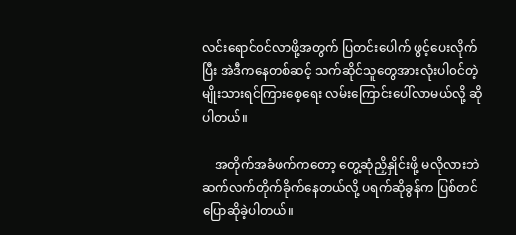လင်းရောင်၀င်လာဖို့အတွက် ပြတင်းပေါက် ဖွင့်ပေးလိုက်ပြီး အဲဒီကနေတစ်ဆင့် သက်ဆိုင်သူတွေအားလုံးပါ၀င်တဲ့ မျိုးသားရင်ကြားစေ့ရေး လမ်းကြောင်းပေါ်လာမယ်လို့ ဆိုပါတယ်။

    အတိုက်အခံဖက်ကတော့ တွေ့ဆုံညှိနှိုင်းဖို့ မလိုလားဘဲ ဆက်လက်တိုက်ခိုက်နေတယ်လို့ ပရက်ဆိုခွန်က ပြစ်တင်ပြောဆိုခဲ့ပါတယ်။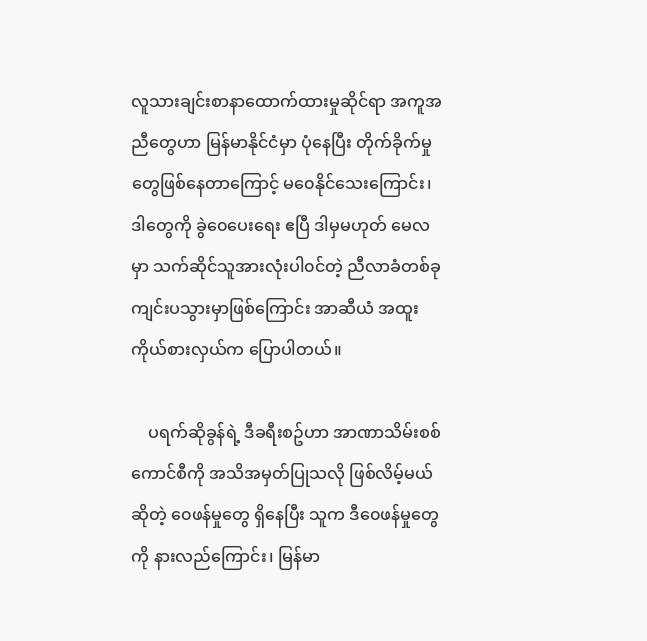လူသားချင်းစာနာထောက်ထားမှုဆိုင်ရာ အကူအညီတွေဟာ မြန်မာနိုင်ငံမှာ ပုံနေပြီး တိုက်ခိုက်မှုတွေဖြစ်နေတာကြောင့် မ၀ေနိုင်သေးကြောင်း၊ ဒါတွေကို ခွဲ၀ေပေးရေး ဧပြီ ဒါမှမဟုတ် မေလမှာ သက်ဆိုင်သူအားလုံးပါ၀င်တဲ့ ညီလာခံတစ်ခု ကျင်းပသွားမှာဖြစ်ကြောင်း အာဆီယံ အထူးကိုယ်စားလှယ်က ပြောပါတယ်။

    ပရက်ဆိုခွန်ရဲ့ ဒီခရီးစဥ်ဟာ အာဏာသိမ်းစစ်ကောင်စီကို အသိအမှတ်ပြုသလို ဖြစ်လိမ့်မယ်ဆိုတဲ့ ၀ေဖန်မှုတွေ ရှိနေပြီး သူက ဒီ၀ေဖန်မှုတွေကို နားလည်ကြောင်း၊ မြန်မာ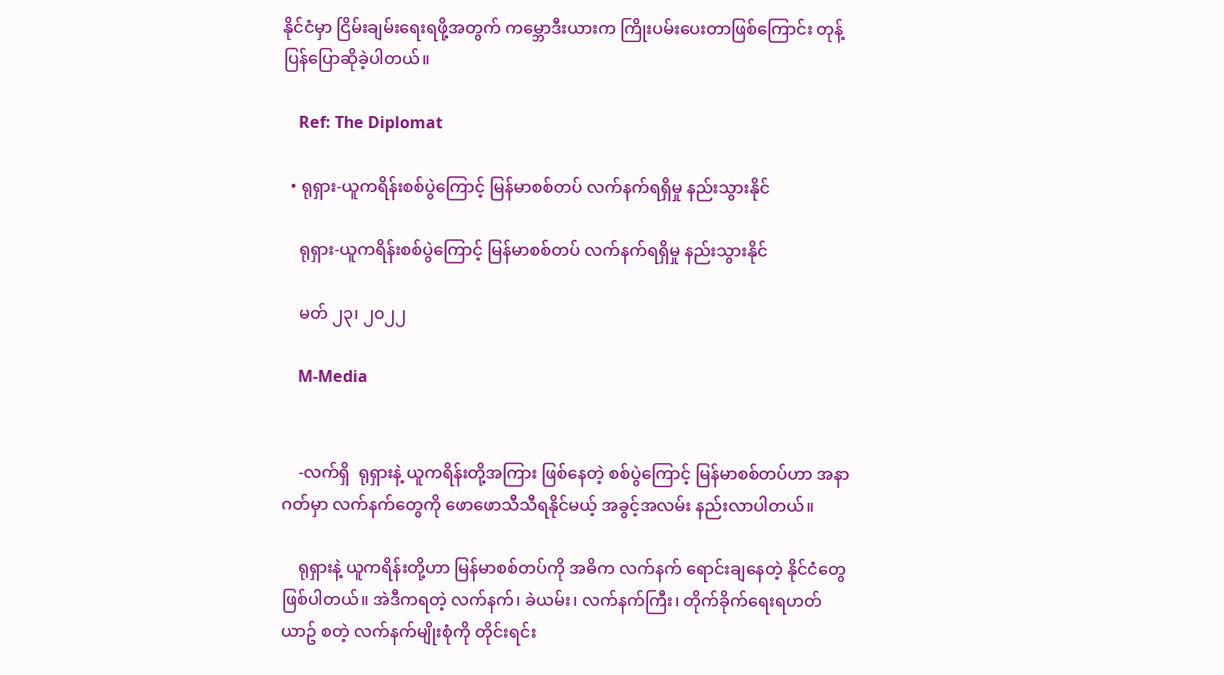နိုင်ငံမှာ ငြိမ်းချမ်းရေးရဖို့အတွက် ကမ္ဘောဒီးယားက ကြိုးပမ်းပေးတာဖြစ်ကြောင်း တုန့်ပြန်ပြောဆိုခဲ့ပါတယ်။

    Ref: The Diplomat

  • ရုရှား-ယူကရိန်းစစ်ပွဲကြောင့် မြန်မာစစ်တပ် လက်နက်ရရှိမှု နည်းသွားနိုင်

    ရုရှား-ယူကရိန်းစစ်ပွဲကြောင့် မြန်မာစစ်တပ် လက်နက်ရရှိမှု နည်းသွားနိုင်

    မတ် ၂၃၊ ၂၀၂၂

    M-Media


    -လက်ရှိ  ရုရှားနဲ့ ယူကရိန်းတို့အကြား ဖြစ်နေတဲ့ စစ်ပွဲကြောင့် မြန်မာစစ်တပ်ဟာ အနာဂတ်မှာ လက်နက်တွေကို ဖောဖောသီသီရနိုင်မယ့် အခွင့်အလမ်း နည်းလာပါတယ်။

    ရုရှားနဲ့ ယူကရိန်းတို့ဟာ မြန်မာစစ်တပ်ကို အဓိက လက်နက် ရောင်းချနေတဲ့ နိုင်ငံတွေဖြစ်ပါတယ်။ အဲဒီကရတဲ့ လက်နက်၊ ခဲယမ်း၊ လက်နက်ကြီး၊ တိုက်ခိုက်ရေးရဟတ်ယာဥ် စတဲ့ လက်နက်မျိုးစုံကို တိုင်းရင်း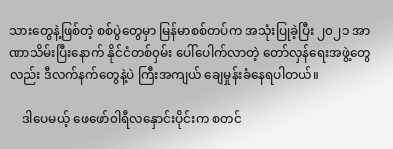သားတွေနဲ့ဖြစ်တဲ့ စစ်ပွဲတွေမှာ မြန်မာစစ်တပ်က အသုံးပြုခဲ့ပြီး ၂၀၂၁ အာဏာသိမ်းပြီးနောက် နိုင်ငံတစ်၀ှမ်း ပေါ်ပေါက်လာတဲ့ တော်လှန်ရေးအဖွဲ့တွေလည်း ဒီလက်နက်တွေနဲ့ပဲ ကြီးအကျယ် ချေမှုန်းခံနေရပါတယ်။

    ဒါပေမယ့် ဖေဖော်၀ါရီလနှောင်းပိုင်းက စတင်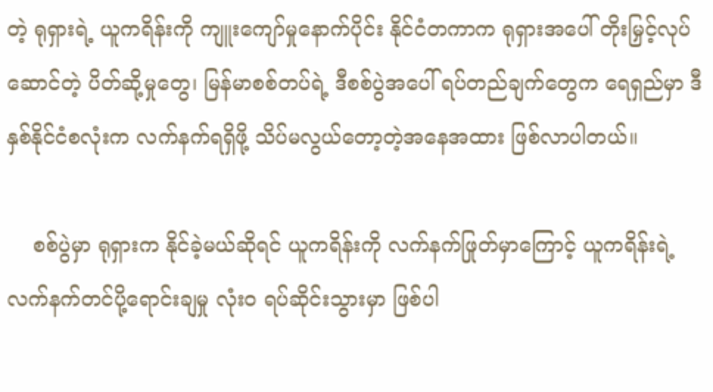တဲ့ ရုရှားရဲ့ ယူကရိန်းကို ကျူးကျော်မှုနောက်ပိုင်း နိုင်ငံတကာက ရုရှားအပေါ် တိုးမြှင့်လုပ်ဆောင်တဲ့ ပိတ်ဆို့မှုတွေ၊ မြန်မာစစ်တပ်ရဲ့ ဒီစစ်ပွဲအပေါ် ရပ်တည်ချက်တွေက ရေရှည်မှာ ဒီနှစ်နိုင်ငံစလုံးက လက်နက်ရရှိဖို့ သိပ်မလွယ်တော့တဲ့အနေအထား ဖြစ်လာပါတယ်။

    စစ်ပွဲမှာ ရုရှားက နိုင်ခဲ့မယ်ဆိုရင် ယူကရိန်းကို လက်နက်ဖြုတ်မှာကြောင့် ယူကရိန်းရဲ့ လက်နက်တင်ပို့ရောင်းချမှု လုံး၀ ရပ်ဆိုင်းသွားမှာ ဖြစ်ပါ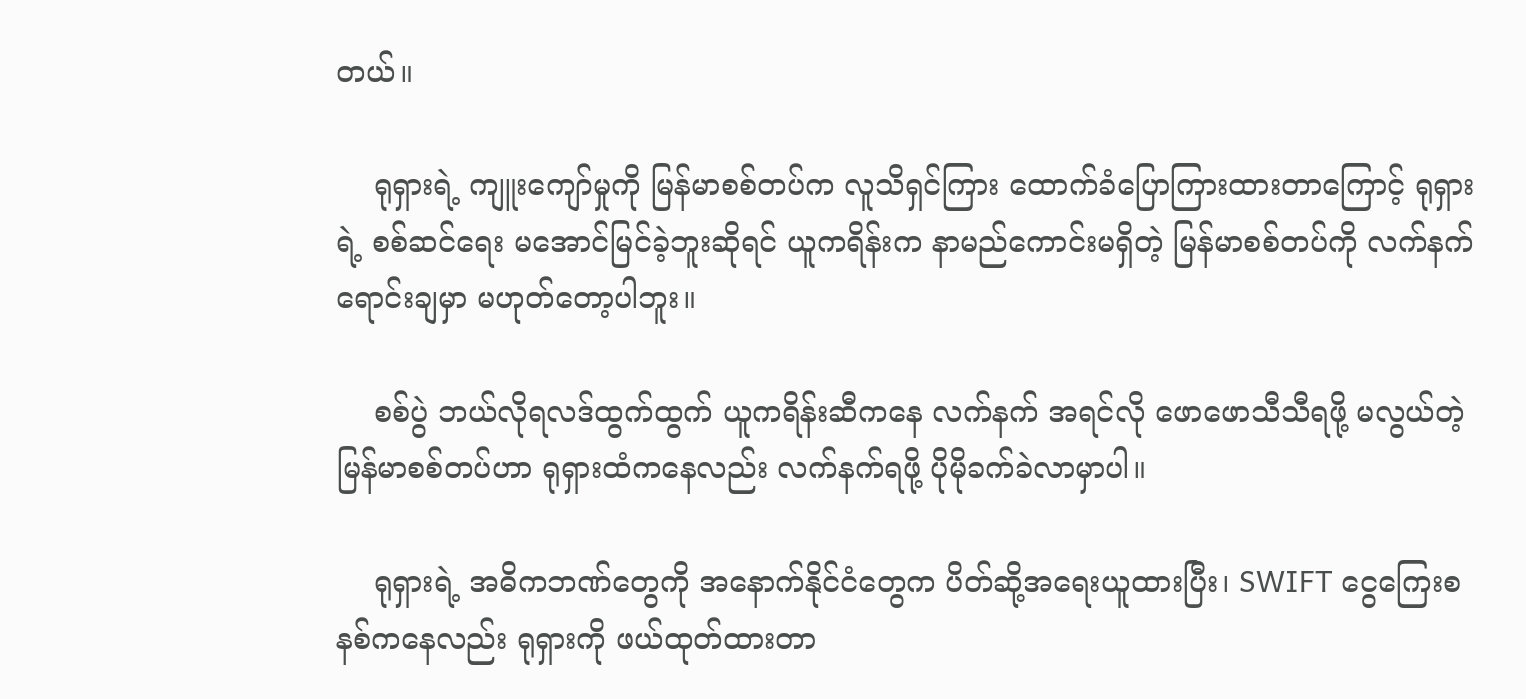တယ်။

    ရုရှားရဲ့ ကျူးကျော်မှုကို မြန်မာစစ်တပ်က လူသိရှင်ကြား ထောက်ခံပြောကြားထားတာကြောင့် ရုရှားရဲ့ စစ်ဆင်ရေး မအောင်မြင်ခဲ့ဘူးဆိုရင် ယူကရိန်းက နာမည်ကောင်းမရှိတဲ့ မြန်မာစစ်တပ်ကို လက်နက်ရောင်းချမှာ မဟုတ်တော့ပါဘူး။

    စစ်ပွဲ ဘယ်လိုရလဒ်ထွက်ထွက် ယူကရိန်းဆီကနေ လက်နက် အရင်လို ဖောဖောသီသီရဖို့ မလွယ်တဲ့ မြန်မာစစ်တပ်ဟာ ရုရှားထံကနေလည်း လက်နက်ရဖို့ ပိုမိုခက်ခဲလာမှာပါ။

    ရုရှားရဲ့ အဓိကဘဏ်တွေကို အနောက်နိုင်ငံတွေက ပိတ်ဆို့အရေးယူထားပြီး၊ SWIFT ငွေကြေးစနစ်ကနေလည်း ရုရှားကို ဖယ်ထုတ်ထားတာ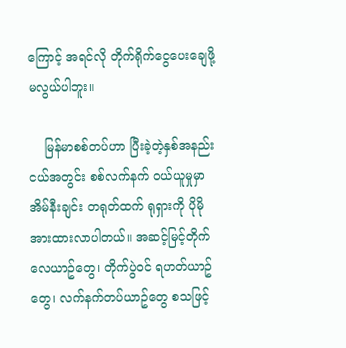ကြောင့် အရင်လို တိုက်ရိုက်ငွေပေးချေဖို့ မလွယ်ပါဘူး။

    မြန်မာစစ်တပ်ဟာ ပြီးခဲ့တဲ့နှစ်အနည်းငယ်အတွင်း စစ်လက်နက် ၀ယ်ယူမှုမှာ အိမ်နီးချင်း တရုတ်ထက် ရုရှားကို ပိုမိုအားထားလာပါတယ်။ အဆင့်မြင့်တိုက်လေယာဥ်တွေ၊ တိုက်ပွဲ၀င် ရဟတ်ယာဥ်တွေ၊ လက်နက်တပ်ယာဥ်တွေ စသဖြင့်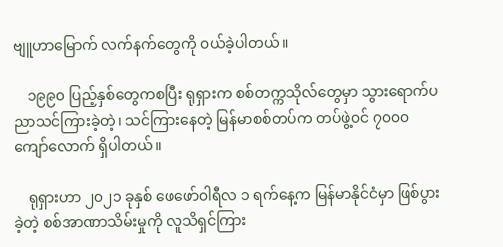ဗျူဟာမြောက် လက်နက်တွေကို ၀ယ်ခဲ့ပါတယ်။

    ၁၉၉၀ ပြည့်နှစ်တွေကစပြီး ရုရှားက စစ်တက္ကသိုလ်တွေမှာ သွားရောက်ပညာသင်ကြားခဲ့တဲ့၊ သင်ကြားနေတဲ့ မြန်မာစစ်တပ်က တပ်ဖွဲ့၀င် ၇၀၀၀ ကျော်လောက် ရှိပါတယ်။

    ရုရှားဟာ ၂၀၂၁ ခုနှစ် ဖေဖော်၀ါရီလ ၁ ရက်နေ့က မြန်မာနိုင်ငံမှာ ဖြစ်ပွားခဲ့တဲ့ စစ်အာဏာသိမ်းမှုကို လူသိရှင်ကြား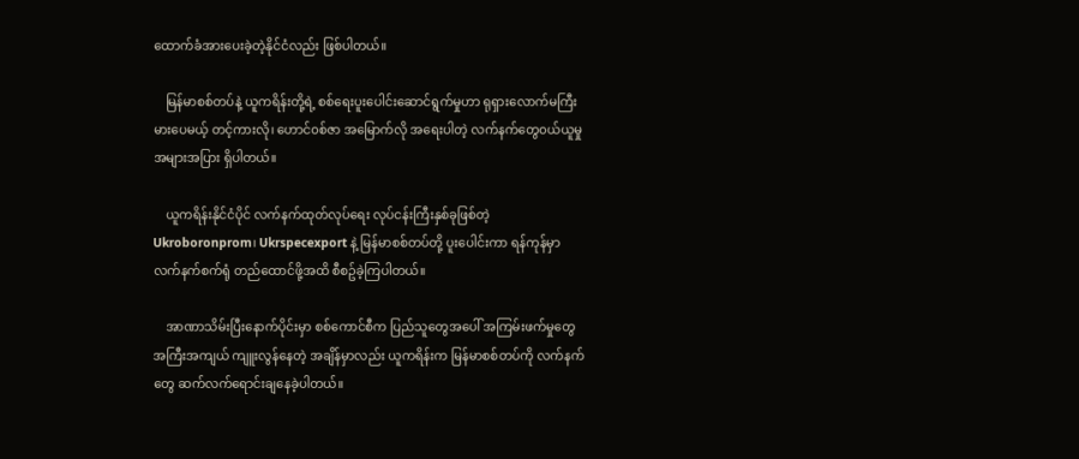ထောက်ခံအားပေးခဲ့တဲ့နိုင်ငံလည်း ဖြစ်ပါတယ်။

    မြန်မာစစ်တပ်နဲ့ ယူကရိန်းတို့ရဲ့ စစ်ရေးပူးပေါင်းဆောင်ရွက်မှုဟာ ရုရှားလောက်မကြီးမားပေမယ့် တင့်ကားလို၊ ဟောင်၀စ်ဇာ အမြောက်လို အရေးပါတဲ့ လက်နက်တွေ၀ယ်ယူမှု အများအပြား ရှိပါတယ်။

    ယူကရိန်းနိုင်ငံပိုင် လက်နက်ထုတ်လုပ်ရေး လုပ်ငန်းကြီးနှစ်ခုဖြစ်တဲ့ Ukroboronprom၊ Ukrspecexport နဲ့ မြန်မာစစ်တပ်တို့ ပူးပေါင်းကာ ရန်ကုန်မှာ လက်နက်စက်ရုံ တည်ထောင်ဖို့အထိ စီစဥ်ခဲ့ကြပါတယ်။

    အာဏာသိမ်းပြီးနောက်ပိုင်းမှာ စစ်ကောင်စီက ပြည်သူတွေအပေါ် အကြမ်းဖက်မှုတွေ အကြီးအကျယ် ကျူးလွန်နေတဲ့ အချိန်မှာလည်း ယူကရိန်းက မြန်မာစစ်တပ်ကို လက်နက်တွေ ဆက်လက်ရောင်းချနေခဲ့ပါတယ်။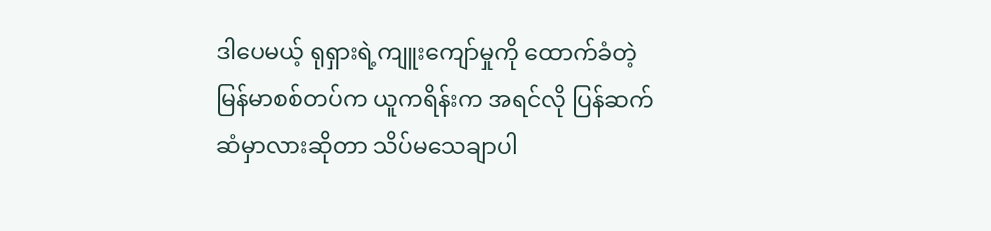ဒါပေမယ့် ရုရှားရဲ့ကျူးကျော်မှုကို ထောက်ခံတဲ့ မြန်မာစစ်တပ်က ယူကရိန်းက အရင်လို ပြန်ဆက်ဆံမှာလားဆိုတာ သိပ်မသေချာပါ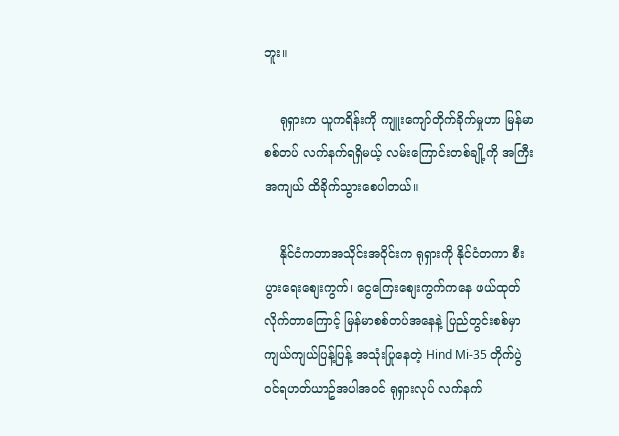ဘူး။

    ရုရှားက ယူကရိန်းကို ကျူးကျော်တိုက်ခိုက်မှုဟာ မြန်မာစစ်တပ် လက်နက်ရရှိမယ့် လမ်းကြောင်းတစ်ချို့ကို အကြီးအကျယ် ထိခိုက်သွားစေပါတယ်။

    နိုင်ငံကတာအသိုင်းအ၀ိုင်းက ရုရှားကို နိုင်ငံတကာ စီးပွားရေးစျေးကွက်၊ ငွေကြေးစျေးကွက်ကနေ ဖယ်ထုတ်လိုက်တာကြောင့် မြန်မာစစ်တပ်အနေနဲ့ ပြည်တွင်းစစ်မှာ ကျယ်ကျယ်ပြန့်ပြန့် အသုံးပြုနေတဲ့ Hind Mi-35 တိုက်ပွဲ၀င်ရဟတ်ယာဥ်အပါအ၀င် ရုရှားလုပ် လက်နက်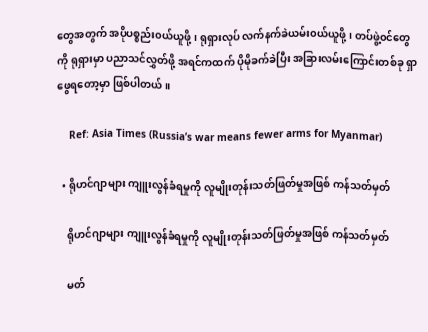တွေအတွက် အပိုပစ္စည်း၀ယ်ယူဖို့၊ ရုရှားလုပ် လက်နက်ခဲယမ်း၀ယ်ယူဖို့၊ တပ်ဖွဲ့၀င်တွေကို ရုရှားမှာ ပညာသင်လွှတ်ဖို့ အရင်ကထက် ပိုမိုခက်ခဲပြီး အခြားလမ်းကြောင်းတစ်ခု ရှာဖွေရတော့မှာ ဖြစ်ပါတယ်။

    Ref: Asia Times (Russia’s war means fewer arms for Myanmar)

  • ရိုဟင်ဂျာများ ကျူးလွန်ခံရမှုကို လူမျိုးတုန်းသတ်ဖြတ်မှုအဖြစ် ကန်သတ်မှတ်

    ရိုဟင်ဂျာများ ကျူးလွန်ခံရမှုကို လူမျိုးတုန်းသတ်ဖြတ်မှုအဖြစ် ကန်သတ်မှတ်

    မတ်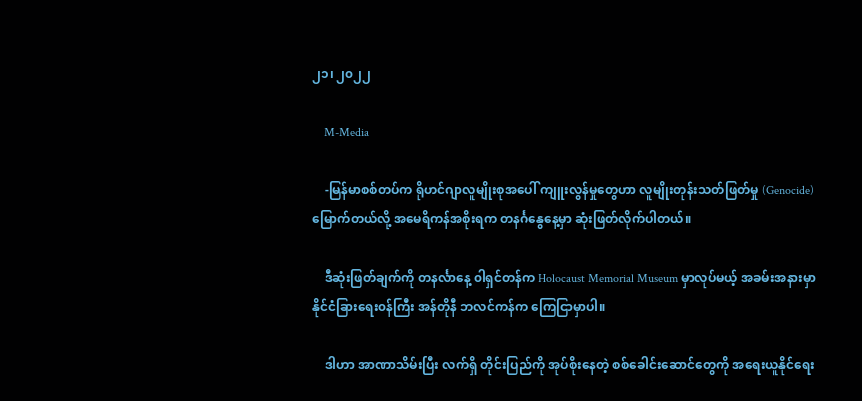၂၁၊ ၂၀၂၂

    M-Media

    -မြန်မာစစ်တပ်က ရိုဟင်ဂျာလူမျိုးစုအပေါ် ကျူးလွန်မှုတွေဟာ လူမျိုးတုန်းသတ်ဖြတ်မှု (Genocide) မြောက်တယ်လို့ အမေရိကန်အစိုးရက တနင်္ဂနွေနေ့မှာ ဆုံးဖြတ်လိုက်ပါတယ်။

    ဒီဆုံးဖြတ်ချက်ကို တနင်္လာနေ့ ၀ါရှင်တန်က Holocaust Memorial Museum မှာလုပ်မယ့် အခမ်းအနားမှာ နိုင်ငံခြားရေး၀န်ကြီး အန်တိုနီ ဘလင်ကန်က ကြေငြာမှာပါ။

    ဒါဟာ အာဏာသိမ်းပြီး လက်ရှိ တိုင်းပြည်ကို အုပ်စိုးနေတဲ့ စစ်ခေါင်းဆောင်တွေကို အရေးယူနိုင်ရေး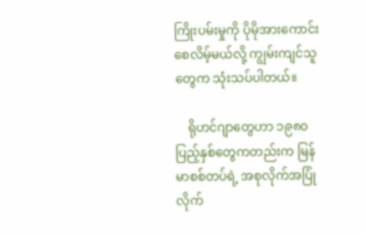ကြိုးပမ်းမှုကို ပိုမိုအားကောင်းစေလိမ့်မယ်လို့ ကျွမ်းကျင်သူတွေက သုံးသပ်ပါတယ်။

    ရိုဟင်ဂျာတွေဟာ ၁၉၈၀ ပြည့်နှစ်တွေကတည်းက မြန်မာစစ်တပ်ရဲ့ အစုလိုက်အပြုံလိုက်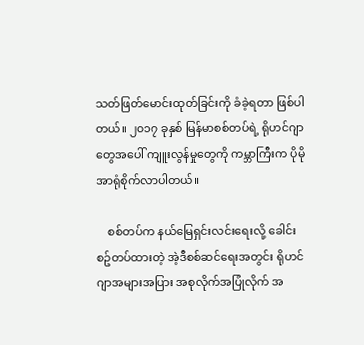သတ်ဖြတ်မောင်းထုတ်ခြင်းကို ခံခဲ့ရတာ ဖြစ်ပါတယ်။ ၂၀၁၇ ခုနှစ် မြန်မာစစ်တပ်ရဲ့ ရိုဟင်ဂျာတွေအပေါ် ကျူးလွန်မှုတွေကို ကမ္ဘာကြီးက ပိုမိုအာရုံစိုက်လာပါတယ်။

    စစ်တပ်က နယ်မြေရှင်းလင်းရေးလို့ ခေါင်းစဥ်တပ်ထားတဲ့ အဲ့ဒီစစ်ဆင်ရေးအတွင်း ရိုဟင်ဂျာအများအပြား အစုလိုက်အပြုံလိုက် အ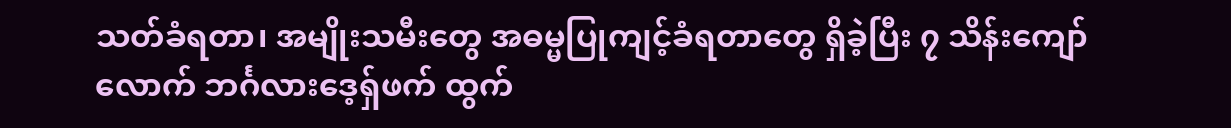သတ်ခံရတာ၊ အမျိုးသမီးတွေ အဓမ္မပြုကျင့်ခံရတာတွေ ရှိခဲ့ပြီး ၇ သိန်းကျော်လောက် ဘင်္ဂလားဒေ့ရှ်ဖက် ထွက်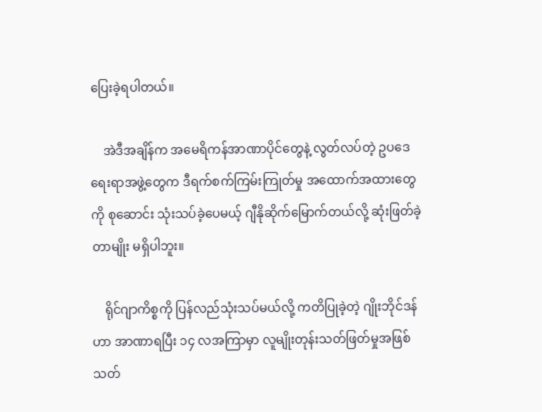ပြေးခဲ့ရပါတယ်။

    အဲဒီအချိန်က အမေရိကန်အာဏာပိုင်တွေနဲ့ လွတ်လပ်တဲ့ ဥပဒေရေးရာအဖွဲ့တွေက ဒီရက်စက်ကြမ်းကြုတ်မှု အထောက်အထားတွေကို စုဆောင်း သုံးသပ်ခဲ့ပေမယ့် ဂျီနိုဆိုက်မြောက်တယ်လို့ ဆုံးဖြတ်ခဲ့တာမျိုး မရှိပါဘူး။

    ရိုင်ဂျာကိစ္စကို ပြန်လည်သုံးသပ်မယ်လို့ ကတိပြုခဲ့တဲ့ ဂျိုးဘိုင်ဒန်ဟာ အာဏာရပြီး ၁၄ လအကြာမှာ လူမျိုးတုန်းသတ်ဖြတ်မှုအဖြစ် သတ်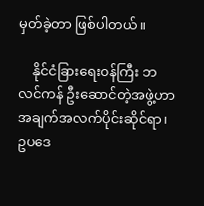မှတ်ခဲ့တာ ဖြစ်ပါတယ်။

    နိုင်ငံခြားရေး၀န်ကြီး ဘလင်ကန် ဦးဆောင်တဲ့အဖွဲ့ဟာ အချက်အလက်ပိုင်းဆိုင်ရာ၊ ဥပဒေ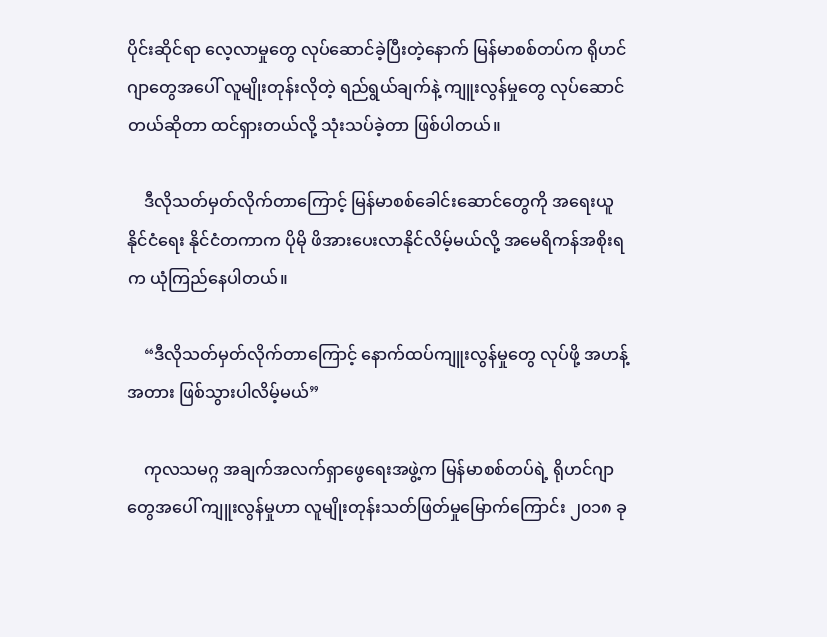ပိုင်းဆိုင်ရာ လေ့လာမှုတွေ လုပ်ဆောင်ခဲ့ပြီးတဲ့နောက် မြန်မာစစ်တပ်က ရိုဟင်ဂျာတွေအပေါ် လူမျိုးတုန်းလိုတဲ့ ရည်ရွယ်ချက်နဲ့ ကျူးလွန်မှုတွေ လုပ်ဆောင်တယ်ဆိုတာ ထင်ရှားတယ်လို့ သုံးသပ်ခဲ့တာ ဖြစ်ပါတယ်။

    ဒီလိုသတ်မှတ်လိုက်တာကြောင့် မြန်မာစစ်ခေါင်းဆောင်တွေကို အရေးယူနိုင်ငံရေး နိုင်ငံတကာက ပိုမို ဖိအားပေးလာနိုင်လိမ့်မယ်လို့ အမေရိကန်အစိုးရက ယုံကြည်နေပါတယ်။

    “ဒီလိုသတ်မှတ်လိုက်တာကြောင့် နောက်ထပ်ကျူးလွန်မှုတွေ လုပ်ဖို့ အဟန့်အတား ဖြစ်သွားပါလိမ့်မယ်”

    ကုလသမဂ္ဂ အချက်အလက်ရှာဖွေရေးအဖွဲ့က မြန်မာစစ်တပ်ရဲ့ ရိုဟင်ဂျာတွေအပေါ် ကျူးလွန်မှုဟာ လူမျိုးတုန်းသတ်ဖြတ်မှုမြောက်ကြောင်း ၂၀၁၈ ခု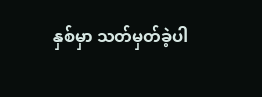နှစ်မှာ သတ်မှတ်ခဲ့ပါ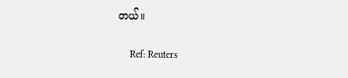တယ်။

    Ref: Reuters